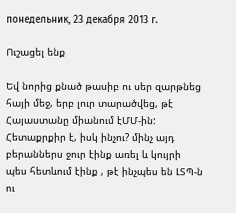понедельник, 23 декабря 2013 г.

Ուշացել ենք

Եվ նորից քնած թասիբ ու սեր զարթնեց հայի մեջ, երբ լուր տարածվեց, թէ Հայաստանը միանում էՄՄ-ին: Հետաքրքիր է, իսկ ինչու? մինչ այդ բերաններս ջուր էինք առել և կույրի պես հետևում էինք , թէ ինչպես են ԼՏՊ-ն ու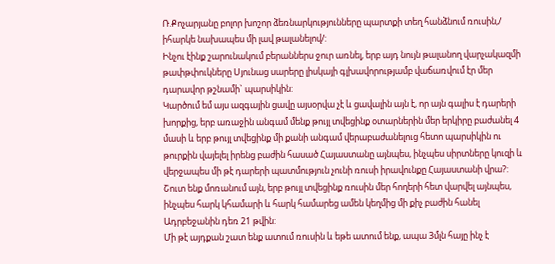Ռ.Քոչարյանը բոլոր խոշոր ձեռնարկությունները պարտքի տեղ հանձնում ռուսին,/ իհարկե նախապես մի լավ թալանելով/:
Ինչու էինք շարունակում բերաններս ջուր առնել, երբ այդ նույն թալանող վարչակազմի թափթփուկները Սյունաց սարերը լիսկայի գլխավորությամբ վաճառվում էր մեր դարավոր թշնամի` պարսիկին:
Կարծում եմ այս ազգային ցավը այսօրվա չէ և ցավալին այն է, որ այն գալիս է դարերի խորքից, երբ առաջին անգամ մենք թույլ տվեցինք օտարներին մեր երկիրը բաժանել 4 մասի և երբ թույլ տվեցինք մի քանի անգամ վերաբաժանելուց հետո պարսիկին ու թուրքին վայելել իրենց բաժին հասած Հայաստանը այնպես, ինչպես սիրտները կուզի և վերջապես մի թէ դարերի պատմություն չունի ռուսի իրավունքը Հայաստանի վրա?:
Շուտ ենք մոռանում այն, երբ թույլ տվեցինք ռուսին մեր հողերի հետ վարվել այնպես, ինչպես հարկ կհամարի և հարկ համարեց ամեն կեղմից մի քիչ բաժին հանել Ադրբեջանին դեռ 21 թվին:
Մի թէ այդքան շատ ենք ատում ռուսին և եթե ատում ենք, ապա 3մլն հայը ինչ է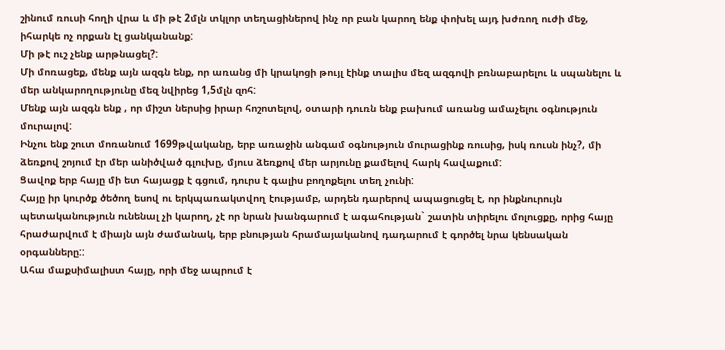շինում ռուսի հողի վրա և մի թէ 2մլն տկլոր տեղացիներով ինչ որ բան կարող ենք փոխել այդ խժռող ուժի մեջ, իհարկե ոչ որքան էլ ցանկանանք:
Մի թէ ուշ չենք արթնացել?:
Մի մոռացեք, մենք այն ազգն ենք, որ առանց մի կրակոցի թույլ էինք տալիս մեզ ազգովի բռնաբարելու և սպանելու և մեր անկարողությունը մեզ նվիրեց 1,5մլն զոհ:
Մենք այն ազգն ենք , որ միշտ ներսից իրար հոշոտելով, օտարի դուռն ենք բախում առանց ամաչելու օգնություն մուրալով:
Ինչու ենք շուտ մոռանում 1699թվականը, երբ առաջին անգամ օգնություն մուրացինք ռուսից, իսկ ռուսն ինչ?, մի ձեռքով շոյում էր մեր անիծված գլուխը, մյուս ձեռքով մեր արյունը քամելով հարկ հավաքում:
Ցավոք երբ հայը մի ետ հայացք է գցում, դուրս է գալիս բողոքելու տեղ չունի:
Հայը իր կուրծք ծեծող եսով ու երկպառակտվող էությամբ, արդեն դարերով ապացուցել է, որ ինքնուրույն պետականություն ունենալ չի կարող, չէ որ նրան խանգարում է ագահության` շատին տիրելու մոլուցքը, որից հայը հրաժարվում է միայն այն ժամանակ, երբ բնության հրամայականով դադարում է գործել նրա կենսական օրգանները::
Ահա մաքսիմալիստ հայը, որի մեջ ապրում է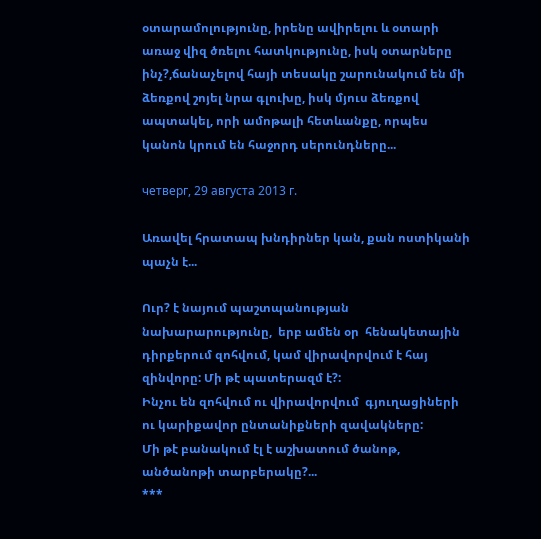օտարամոլությունը, իրենը ավիրելու և օտարի առաջ վիզ ծռելու հատկությունը, իսկ օտարները ինչ?,ճանաչելով հայի տեսակը շարունակում են մի ձեռքով շոյել նրա գլուխը, իսկ մյուս ձեռքով ապտակել, որի ամոթալի հետևանքը, որպես կանոն կրում են հաջորդ սերունդները...

четверг, 29 августа 2013 г.

Առավել հրատապ խնդիրներ կան, քան ոստիկանի պաչն է...

Ուր? է նայում պաշտպանության նախարարությունը,  երբ ամեն օր  հենակետային դիրքերում զոհվում, կամ վիրավորվում է հայ զինվորը: Մի թէ պատերազմ է?:
Ինչու են զոհվում ու վիրավորվում  գյուղացիների ու կարիքավոր ընտանիքների զավակները:
Մի թէ բանակում էլ է աշխատում ծանոթ, անծանոթի տարբերակը?...
***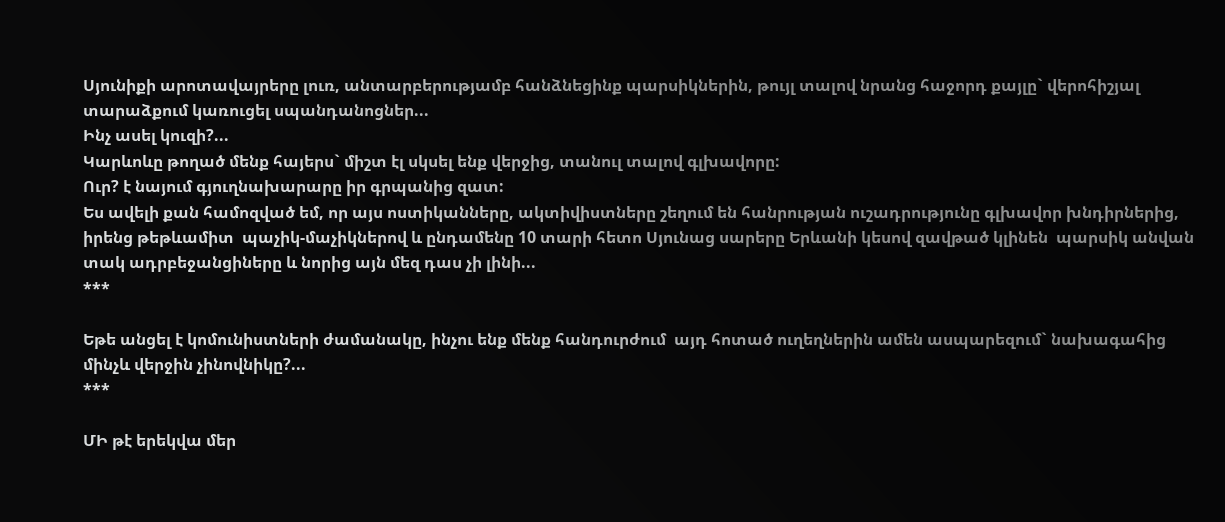Սյունիքի արոտավայրերը լուռ, անտարբերությամբ հանձնեցինք պարսիկներին, թույլ տալով նրանց հաջորդ քայլը` վերոհիշյալ տարաձքում կառուցել սպանդանոցներ...
Ինչ ասել կուզի?...
Կարևոևը թողած մենք հայերս` միշտ էլ սկսել ենք վերջից, տանուլ տալով գլխավորը:
Ուր? է նայում գյուղնախարարը իր գրպանից զատ:
Ես ավելի քան համոզված եմ, որ այս ոստիկանները, ակտիվիստները շեղում են հանրության ուշադրությունը գլխավոր խնդիրներից, իրենց թեթևամիտ  պաչիկ-մաչիկներով և ընդամենը 10 տարի հետո Սյունաց սարերը Երևանի կեսով զավթած կլինեն  պարսիկ անվան տակ ադրբեջանցիները և նորից այն մեզ դաս չի լինի...
***

Եթե անցել է կոմունիստների ժամանակը, ինչու ենք մենք հանդուրժում  այդ հոտած ուղեղներին ամեն ասպարեզում` նախագահից մինչև վերջին չինովնիկը?...
***

ՄԻ թէ երեկվա մեր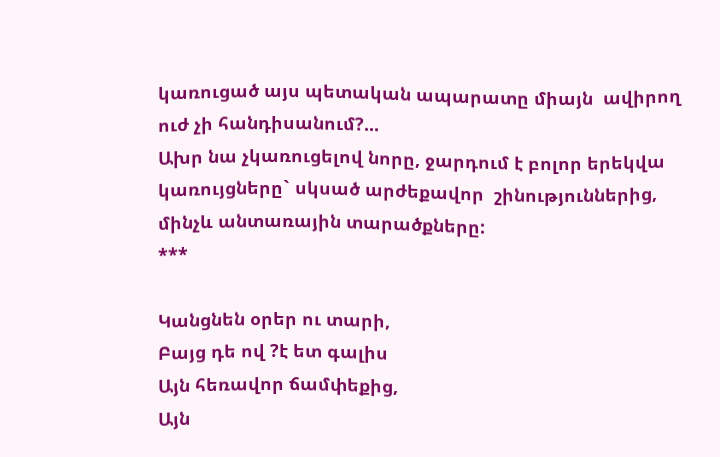կառուցած այս պետական ապարատը միայն  ավիրող ուժ չի հանդիսանում?...
Ախր նա չկառուցելով նորը, ջարդում է բոլոր երեկվա կառույցները` սկսած արժեքավոր  շինություններից, մինչև անտառային տարածքները:
***

Կանցնեն օրեր ու տարի,
Բայց դե ով ?է ետ գալիս
Այն հեռավոր ճամփեքից,
Այն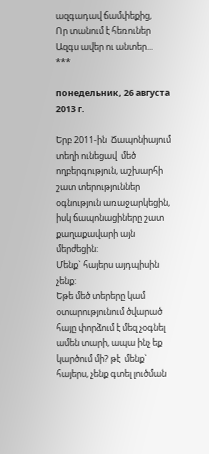ազգադավ ճամփեքից,
Որ տանում է հեռուներ
Ազգս ավեր ու անտեր...
***

понедельник, 26 августа 2013 г.

Երբ 2011-ին  Ճապոնիայում տեղի ունեցավ  մեծ ողբերգություն, աշխարհի շատ տերություններ օգնություն առաջարկեցին, իսկ ճապոնացիները շատ քաղաքավարի այն մերժեցին:
Մենք` հայերս այդպիսին չենք:
Եթե մեծ տերերը կամ օտարությունում ծվարած հայը փորձում է մեզ չօգնել ամեն տարի, ապա ինչ եք կարծում մի? թէ  մենք` հայերս, չենք գտել լուծման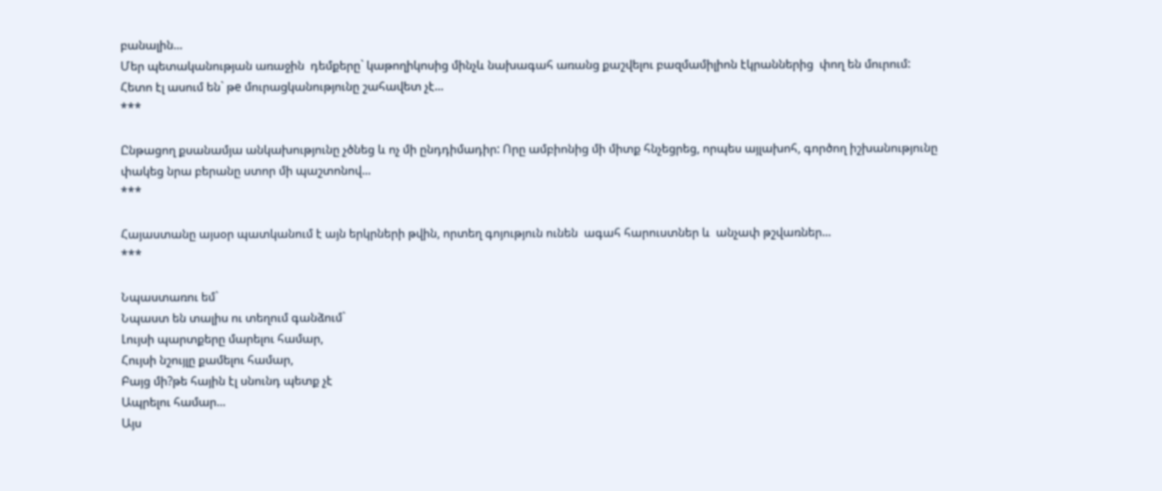բանալին...
Մեր պետականության առաջին  դեմքերը` կաթողիկոսից մինչև նախագահ առանց քաշվելու բազմամիլիոն էկրաններից  փող են մուրում:
Հետո էլ ասում են` թe մուրացկանությունը շահավետ չէ...
***

Ընթացող քսանամյա անկախությունը չծնեց և ոչ մի ընդդիմադիր: Որը ամբիոնից մի միտք հնչեցրեց, որպես այլախոհ, գործող իշխանությունը փակեց նրա բերանը ստոր մի պաշտոնով...
***

Հայաստանը այսօր պատկանում է այն երկրների թվին, որտեղ գոյություն ունեն  ագահ հարուստներ և  անչափ թշվառներ...
***

Նպաստառու եմ`
Նպաստ են տալիս ու տեղում գանձում`
Լույսի պարտքերը մարելու համար,
Հույսի նշույլը քամելու համար,
Բայց մի?թե հային էլ սնունդ պետք չէ
Ապրելու համար...
Այս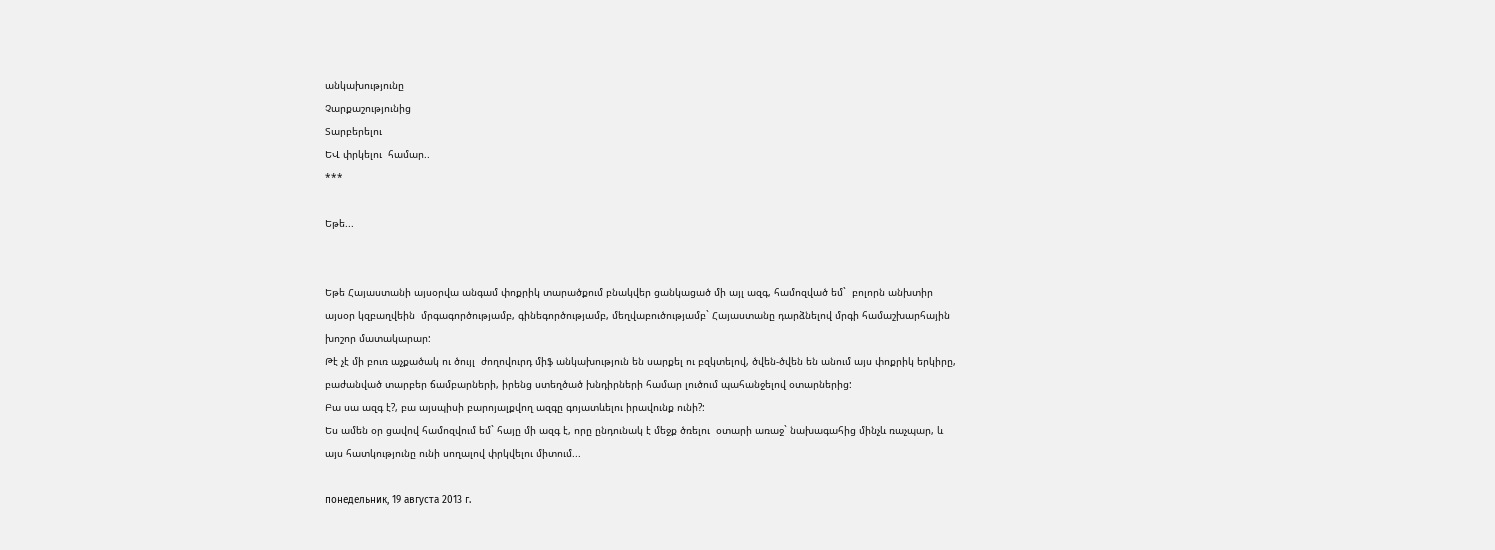անկախությունը
Չարքաշությունից
Տարբերելու
ԵՎ փրկելու  համար..
***

Եթե...


Եթե Հայաստանի այսօրվա անգամ փոքրիկ տարածքում բնակվեր ցանկացած մի այլ ազգ, համոզված եմ`  բոլորն անխտիր այսօր կզբաղվեին  մրգագործությամբ, գինեգործությամբ, մեղվաբուծությամբ` Հայաստանը դարձնելով մրգի համաշխարհային խոշոր մատակարար:
Թէ չէ մի բուռ աչքածակ ու ծույլ  ժողովուրդ միֆ անկախություն են սարքել ու բզկտելով, ծվեն-ծվեն են անում այս փոքրիկ երկիրը, բաժանված տարբեր ճամբարների, իրենց ստեղծած խնդիրների համար լուծում պահանջելով օտարներից:
Բա սա ազգ է?, բա այսպիսի բարոյալքվող ազգը գոյատևելու իրավունք ունի?:
Ես ամեն օր ցավով համոզվում եմ` հայը մի ազգ է, որը ընդունակ է մեջք ծռելու  օտարի առաջ` նախագահից մինչև ռաչպար, և այս հատկությունը ունի սողալով փրկվելու միտում...

понедельник, 19 августа 2013 г.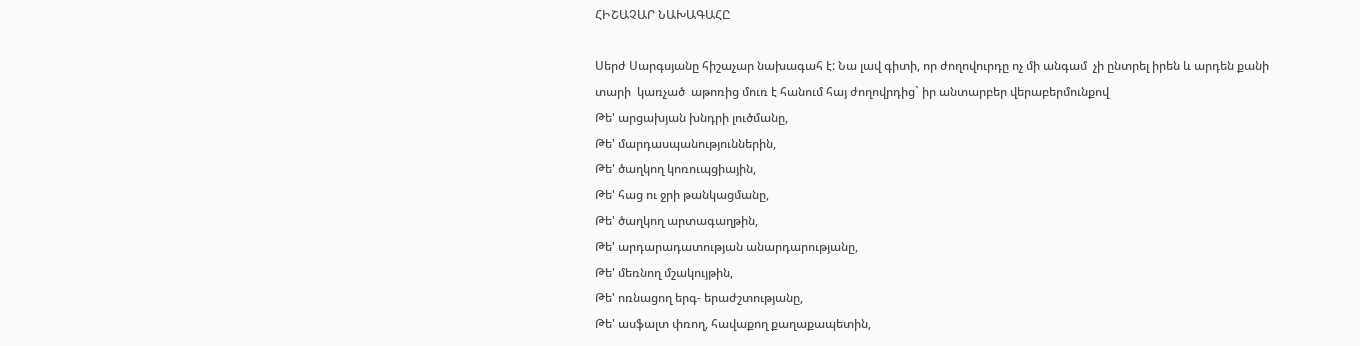ՀԻՇԱՉԱՐ ՆԱԽԱԳԱՀԸ

Սերժ Սարգսյանը հիշաչար նախագահ է: Նա լավ գիտի, որ ժողովուրդը ոչ մի անգամ  չի ընտրել իրեն և արդեն քանի տարի  կառչած  աթոռից մուռ է հանում հայ ժողովրդից` իր անտարբեր վերաբերմունքով
Թե' արցախյան խնդրի լուծմանը,
Թե' մարդասպանություններին,
Թե' ծաղկող կոռուպցիային,
Թե' հաց ու ջրի թանկացմանը,
Թե' ծաղկող արտագաղթին,
Թե' արդարադատության անարդարությանը,
Թե' մեռնող մշակույթին,
Թե' ոռնացող երգ- երաժշտությանը,
Թե' ասֆալտ փռող, հավաքող քաղաքապետին,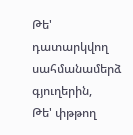Թե' դատարկվող սահմանամերձ գյուղերին,
Թե' փթթող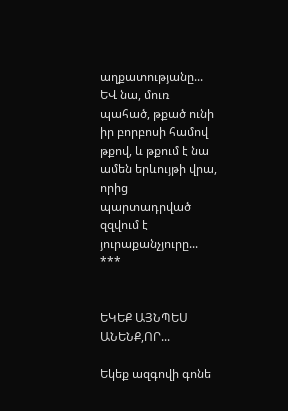աղքատությանը...
ԵՎ նա, մուռ պահած, թքած ունի իր բորբոսի համով թքով, և թքում է նա ամեն երևույթի վրա, որից պարտադրված  զզվում է յուրաքանչյուրը...
***


ԵԿԵՔ ԱՅՆՊԵՍ ԱՆԵՆՔ,ՈՐ...

Եկեք ազգովի գոնե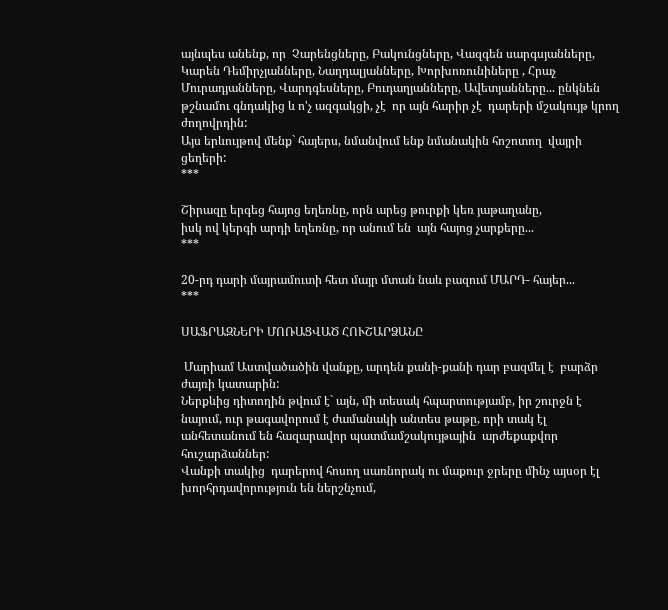այնպես անենք, որ  Չարենցները, Բակունցները, Վազգեն սարգսյանները, Կարեն Դեմիրչյանները, Նաղդալյանները, Խորխոռունիները , Հրաչ Մուրադյանները, Վարդգեսները, Բուդաղյանները, Ավետյանները... ընկնեն թշնամու գնդակից և ո'չ ազգակցի, չէ  որ այն հարիր չէ  դարերի մշակույթ կրող ժողովրդին:
Այս երևույթով մենք` հայերս, նմանվում ենք նմանակին հոշոտող  վայրի ցեղերի:
***

Շիրազը երգեց հայոց եղեռնը, որն արեց թուրքի կեռ յաթաղանը,
իսկ ով կերգի արդի եղեռնը, որ անում են  այն հայոց չարքերը...
***

20-րդ դարի մայրամուտի հետ մայր մտան նաև բազում ՄԱՐԴ- հայեր...
***

ՍԱՖՐԱԶՆԵՐԻ ՄՈՌԱՑՎԱԾ ՀՈՒՇԱՐՁԱՆԸ

 Մարիամ Աստվածածին վանքը, արդեն քանի-քանի դար բազմել է  բարձր ժայռի կատարին:
Ներքևից դիտողին թվում է` այն, մի տեսակ հպարտությամբ, իր շուրջն է նայում, ուր թագավորում է ժամանակի անտես թաթը, որի տակ էլ անհետանում են հազարավոր պատմամշակույթային  արժեքաքվոր  հուշարձաններ:
Վանքի տակից  դարերով հոսող սառնորակ ու մաքուր ջրերը մինչ այսօր էլ խորհրդավորություն են ներշնչում,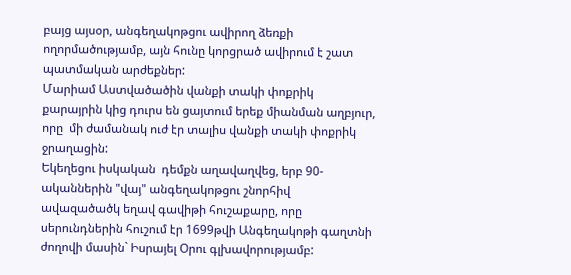բայց այսօր, անգեղակոթցու ավիրող ձեռքի ողորմածությամբ, այն հունը կորցրած ավիրում է շատ պատմական արժեքներ:
Մարիամ Աստվածածին վանքի տակի փոքրիկ քարայրին կից դուրս են ցայտում երեք միանման աղբյուր, որը  մի ժամանակ ուժ էր տալիս վանքի տակի փոքրիկ ջրաղացին:
Եկեղեցու իսկական  դեմքն աղավաղվեց, երբ 90-ականներին "վայ" անգեղակոթցու շնորհիվ  ավազածածկ եղավ գավիթի հուշաքարը, որը սերունդներին հուշում էր 1699թվի Անգեղակոթի գաղտնի ժողովի մասին` Իսրայել Օրու գլխավորությամբ: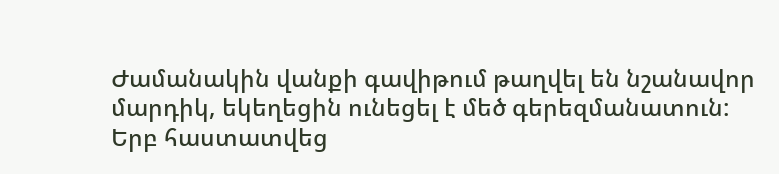Ժամանակին վանքի գավիթում թաղվել են նշանավոր մարդիկ, եկեղեցին ունեցել է մեծ գերեզմանատուն:
Երբ հաստատվեց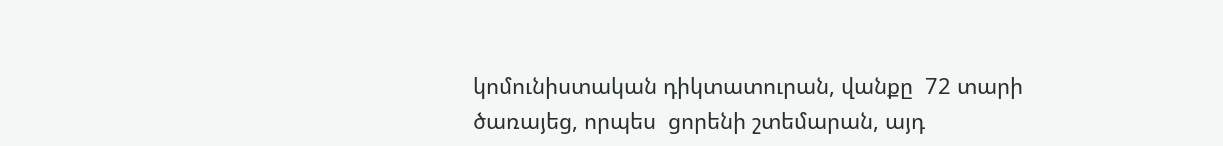կոմունիստական դիկտատուրան, վանքը  72 տարի ծառայեց, որպես  ցորենի շտեմարան, այդ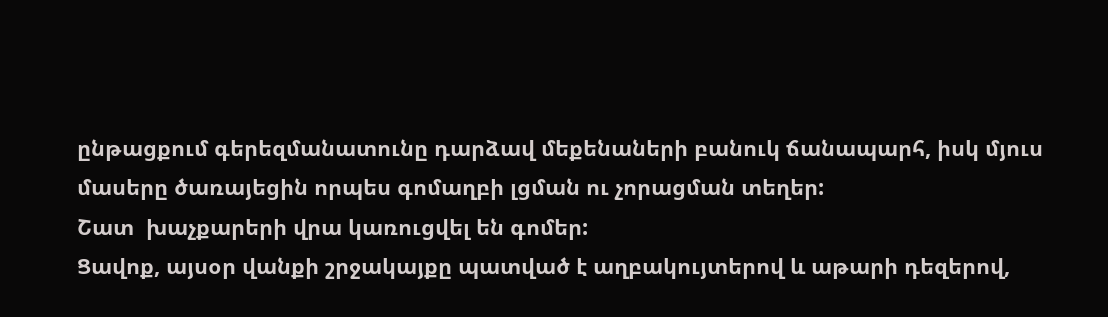ընթացքում գերեզմանատունը դարձավ մեքենաների բանուկ ճանապարհ, իսկ մյուս մասերը ծառայեցին որպես գոմաղբի լցման ու չորացման տեղեր:
Շատ  խաչքարերի վրա կառուցվել են գոմեր:
Ցավոք, այսօր վանքի շրջակայքը պատված է աղբակույտերով և աթարի դեզերով,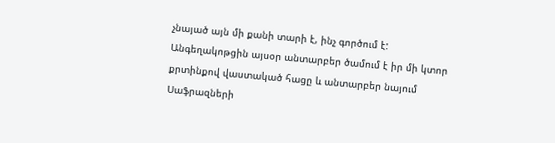չնայած այն մի քանի տարի է, ինչ գործում է:
Անգեղակոթցին այսօր անտարբեր ծամում է իր մի կտոր քրտինքով վաստակած հացը և անտարբեր նայում Սաֆրազների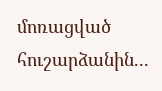մոռացված հուշարձանին...